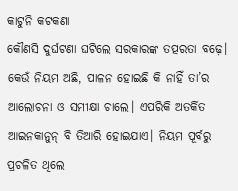କାଟୁନି କଟକଣା
କୌଣସି ଦୁର୍ଘଟଣା ଘଟିଲେ ସରକାରଙ୍କ ତତ୍ପରତା ବଢ଼େ। କେଉଁ ନିୟମ ଅଛି, ପାଳନ ହୋଇଛି କି ନାହିଁ ତା’ର ଆଲୋଚନା ଓ ସମୀକ୍ଷା ଚାଲେ। ଏପରିକି ଅତର୍କିତ ଆଇନକାନୁନ୍ ବି ତିଆରି ହୋଇଯାଏ। ନିୟମ ପୂର୍ବରୁ ପ୍ରଚଳିତ ଥିଲେ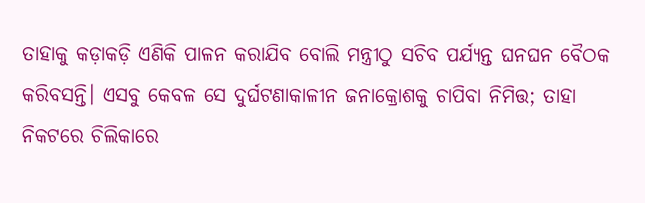ତାହାକୁ କଡ଼ାକଡ଼ି ଏଣିକି ପାଳନ କରାଯିବ ବୋଲି ମନ୍ତ୍ରୀଠୁ ସଚିବ ପର୍ଯ୍ୟନ୍ତ ଘନଘନ ବୈଠକ କରିବସନ୍ତି। ଏସବୁ କେବଳ ସେ ଦୁର୍ଘଟଣାକାଳୀନ ଜନାକ୍ରୋଶକୁ ଚାପିବା ନିମିତ୍ତ; ତାହା ନିକଟରେ ଚିଲିକାରେ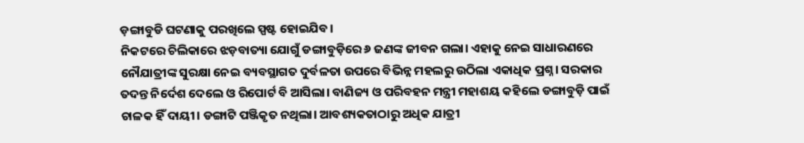ଡ଼ଙ୍ଗାବୁଡି ଘଟଣାକୁ ପରଖିଲେ ସ୍ପଷ୍ଟ ହୋଇଯିବ।
ନିକଟରେ ଚିଲିକାରେ ଝଡ଼ବାତ୍ୟା ଯୋଗୁଁ ଡଙ୍ଗାବୁଡ଼ିରେ ୬ ଜଣଙ୍କ ଜୀବନ ଗଲା। ଏହାକୁ ନେଇ ସାଧାରଣରେ ନୌଯାତ୍ରୀଙ୍କ ସୁରକ୍ଷା ନେଇ ବ୍ୟବସ୍ଥାଗତ ଦୁର୍ବଳତା ଉପରେ ବିଭିନ୍ନ ମହଲରୁ ଉଠିଲା ଏକାଧିକ ପ୍ରଶ୍ନ। ସରକାର ତଦନ୍ତ ନିର୍ଦେଶ ଦେଲେ ଓ ରିପୋର୍ଟ ବି ଆସିଲା। ବାଣିଜ୍ୟ ଓ ପରିବହନ ମନ୍ତ୍ରୀ ମହାଶୟ କହିଲେ ଡଙ୍ଗାବୁଡ଼ି ପାଇଁ ଚାଳକ ହିଁ ଦାୟୀ। ଡଙ୍ଗାଟି ପଞ୍ଜିକୃତ ନଥିଲା। ଆବଶ୍ୟକତାଠାରୁ ଅଧିକ ଯାତ୍ରୀ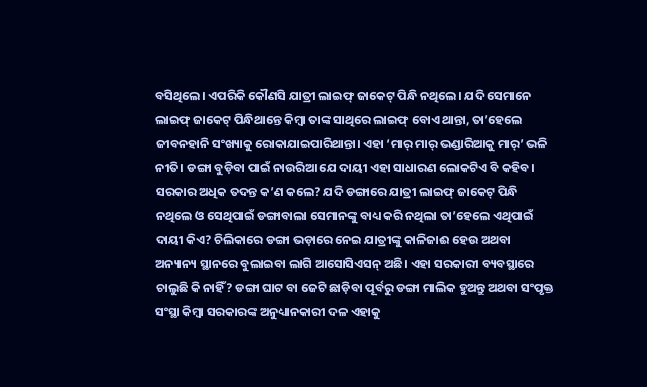ବସିଥିଲେ। ଏପରିକି କୌଣସି ଯାତ୍ରୀ ଲାଇଫ୍ ଜାକେଟ୍ ପିନ୍ଧି ନଥିଲେ। ଯଦି ସେମାନେ ଲାଇଫ୍ ଜାକେଟ୍ ପିନ୍ଧିଥାନ୍ତେ କିମ୍ବା ତାଙ୍କ ସାଥିରେ ଲାଇଫ୍ ବୋଏ ଥାନ୍ତା, ତା’ହେଲେ ଜୀବନହାନି ସଂଖ୍ୟାକୁ ରୋକାଯାଇପାରିଥାନ୍ତା। ଏହା ‘ମାର୍ ମାର୍ ଭଣ୍ଡାରିଆକୁ ମାର୍’ ଭଳି ନୀତି। ଡଙ୍ଗା ବୁଡ଼ିବା ପାଇଁ ନାଉରିଆ ଯେ ଦାୟୀ ଏହା ସାଧାରଣ ଲୋକଟିଏ ବି କହିବ। ସରକାର ଅଧିକ ତଦନ୍ତ କ’ଣ କଲେ? ଯଦି ଡଙ୍ଗାରେ ଯାତ୍ରୀ ଲାଇଫ୍ ଜାକେଟ୍ ପିନ୍ଧି ନଥିଲେ ଓ ସେଥିପାଇଁ ଡଙ୍ଗାବାଲା ସେମାନଙ୍କୁ ବାଧ୍ୟ କରି ନଥିଲା ତା’ହେଲେ ଏଥିପାଇଁ ଦାୟୀ କିଏ? ଚିଲିକାରେ ଡଙ୍ଗା ଭଡ଼ାରେ ନେଇ ଯାତ୍ରୀଙ୍କୁ କାଳିଜାଈ ହେଉ ଅଥବା ଅନ୍ୟାନ୍ୟ ସ୍ଥାନରେ ବୁଲାଇବା ଲାଗି ଆସୋସିଏସନ୍ ଅଛି। ଏହା ସରକାରୀ ବ୍ୟବସ୍ଥାରେ ଚାଲୁଛି କି ନାହିଁ? ଡଙ୍ଗା ଘାଟ ବା ଜେଟି ଛାଡ଼ିବା ପୂର୍ବରୁ ଡଙ୍ଗା ମାଲିକ ହୁଅନ୍ତୁ ଅଥବା ସଂପୃକ୍ତ ସଂସ୍ଥା କିମ୍ବା ସରକାରଙ୍କ ଅନୁଧ୍ୟାନକାରୀ ଦଳ ଏହାକୁ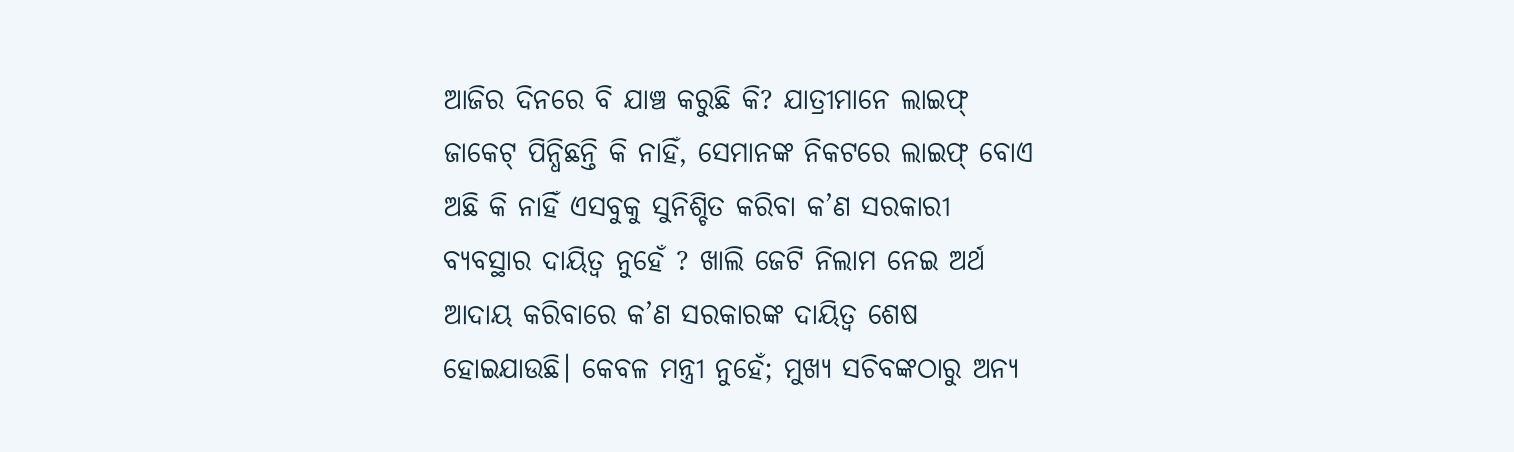ଆଜିର ଦିନରେ ବି ଯାଞ୍ଚ କରୁଛି କି? ଯାତ୍ରୀମାନେ ଲାଇଫ୍ ଜାକେଟ୍ ପିନ୍ଧିଛନ୍ତି କି ନାହିଁ, ସେମାନଙ୍କ ନିକଟରେ ଲାଇଫ୍ ବୋଏ ଅଛି କି ନାହିଁ ଏସବୁକୁ ସୁନିଶ୍ଚିତ କରିବା କ’ଣ ସରକାରୀ ବ୍ୟବସ୍ଥାର ଦାୟିତ୍ୱ ନୁହେଁ ? ଖାଲି ଜେଟି ନିଲାମ ନେଇ ଅର୍ଥ ଆଦାୟ କରିବାରେ କ’ଣ ସରକାରଙ୍କ ଦାୟିତ୍ୱ ଶେଷ ହୋଇଯାଉଛି। କେବଳ ମନ୍ତ୍ରୀ ନୁହେଁ; ମୁଖ୍ୟ ସଚିବଙ୍କଠାରୁ ଅନ୍ୟ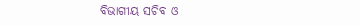ବିଭାଗୀୟ ସଚିବ ଓ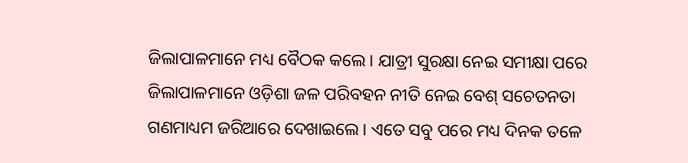ଜିଲାପାଳମାନେ ମଧ୍ୟ ବୈଠକ କଲେ। ଯାତ୍ରୀ ସୁରକ୍ଷା ନେଇ ସମୀକ୍ଷା ପରେ ଜିଲାପାଳମାନେ ଓଡ଼ିଶା ଜଳ ପରିବହନ ନୀତି ନେଇ ବେଶ୍ ସଚେତନତା ଗଣମାଧ୍ୟମ ଜରିଆରେ ଦେଖାଇଲେ। ଏତେ ସବୁ ପରେ ମଧ୍ୟ ଦିନକ ତଳେ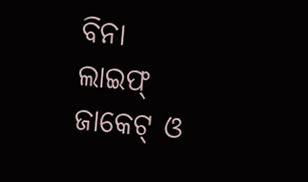ବିନା ଲାଇଫ୍ ଜାକେଟ୍ ଓ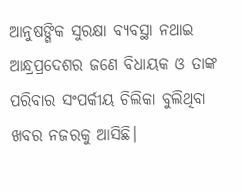ଆନୁଷଙ୍ଗିକ ସୁରକ୍ଷା ବ୍ୟବସ୍ଥା ନଥାଇ ଆନ୍ଧ୍ରପ୍ରଦେଶର ଜଣେ ବିଧାୟକ ଓ ତାଙ୍କ ପରିବାର ସଂପର୍କୀୟ ଚିଲିକା ବୁଲିଥିବା ଖବର ନଜରକୁ ଆସିଛି।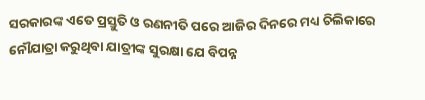ସରକାରଙ୍କ ଏତେ ପ୍ରସ୍ତୁତି ଓ ରଣନୀତି ପରେ ଆଜିର ଦିନରେ ମଧ୍ୟ ଚିଲିକାରେ ନୌଯାତ୍ରା କରୁଥିବା ଯାତ୍ରୀଙ୍କ ସୁରକ୍ଷା ଯେ ବିପନ୍ନ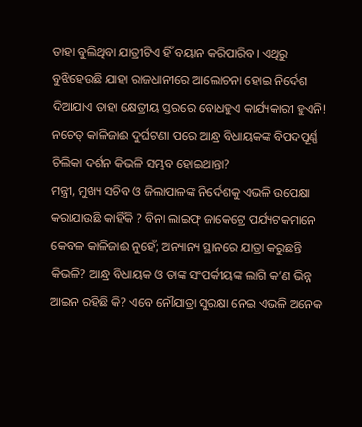ତାହା ବୁଲିଥିବା ଯାତ୍ରୀଟିଏ ହିଁ ବୟାନ କରିପାରିବ। ଏଥିରୁ ବୁଝିହେଉଛି ଯାହା ରାଜଧାନୀରେ ଆଲୋଚନା ହୋଇ ନିର୍ଦେଶ ଦିଆଯାଏ ତାହା କ୍ଷେତ୍ରୀୟ ସ୍ତରରେ ବୋଧହୁଏ କାର୍ଯ୍ୟକାରୀ ହୁଏନି! ନଚେତ୍ କାଳିଜାଈ ଦୁର୍ଘଟଣା ପରେ ଆନ୍ଧ୍ର ବିଧାୟକଙ୍କ ବିପଦପୂର୍ଣ୍ଣ ଚିଲିକା ଦର୍ଶନ କିଭଳି ସମ୍ଭବ ହୋଇଥାନ୍ତା?
ମନ୍ତ୍ରୀ, ମୁଖ୍ୟ ସଚିବ ଓ ଜିଲାପାଳଙ୍କ ନିର୍ଦେଶକୁ ଏଭଳି ଉପେକ୍ଷା କରାଯାଉଛି କାହିଁକି ? ବିନା ଲାଇଫ୍ ଜାକେଟ୍ରେ ପର୍ଯ୍ୟଟକମାନେ କେବଳ କାଳିଜାଈ ନୁହେଁ; ଅନ୍ୟାନ୍ୟ ସ୍ଥାନରେ ଯାତ୍ରା କରୁଛନ୍ତି କିଭଳି? ଆନ୍ଧ୍ର ବିଧାୟକ ଓ ତାଙ୍କ ସଂପର୍କୀୟଙ୍କ ଲାଗି କ’ଣ ଭିନ୍ନ ଆଇନ ରହିଛି କି? ଏବେ ନୌଯାତ୍ରା ସୁରକ୍ଷା ନେଇ ଏଭଳି ଅନେକ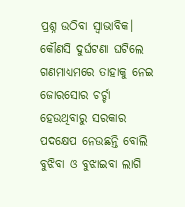ପ୍ରଶ୍ନ ଉଠିବା ସ୍ୱାଭାବିକ। କୌଣସି ଦୁର୍ଘଟଣା ଘଟିଲେ ଗଣମାଧ୍ୟମରେ ତାହାକୁ ନେଇ ଜୋରସୋର ଚର୍ଚ୍ଚା ହେଉଥିବାରୁ ସରକାର ପଦକ୍ଷେପ ନେଉଛନ୍ତି ବୋଲି ବୁଝିବା ଓ ବୁଝାଇବା ଲାଗି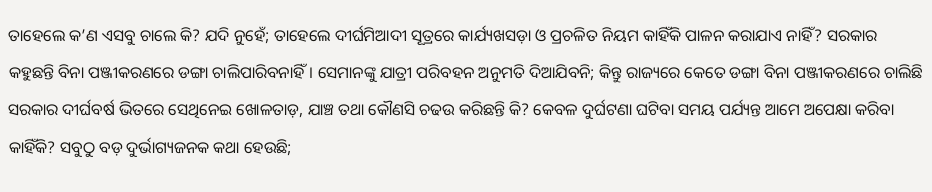ତାହେଲେ କ’ଣ ଏସବୁ ଚାଲେ କି? ଯଦି ନୁହେଁ; ତାହେଲେ ଦୀର୍ଘମିଆଦୀ ସୂତ୍ରରେ କାର୍ଯ୍ୟଖସଡ଼ା ଓ ପ୍ରଚଳିତ ନିୟମ କାହିଁକି ପାଳନ କରାଯାଏ ନାହିଁ? ସରକାର କହୁଛନ୍ତି ବିନା ପଞ୍ଜୀକରଣରେ ଡଙ୍ଗା ଚାଲିପାରିବନାହିଁ। ସେମାନଙ୍କୁ ଯାତ୍ରୀ ପରିବହନ ଅନୁମତି ଦିଆଯିବନି; କିନ୍ତୁ ରାଜ୍ୟରେ କେତେ ଡଙ୍ଗା ବିନା ପଞ୍ଜୀକରଣରେ ଚାଲିଛି ସରକାର ଦୀର୍ଘବର୍ଷ ଭିତରେ ସେଥିନେଇ ଖୋଳତାଡ଼, ଯାଞ୍ଚ ତଥା କୌଣସି ଚଢଉ କରିଛନ୍ତି କି? କେବଳ ଦୁର୍ଘଟଣା ଘଟିବା ସମୟ ପର୍ଯ୍ୟନ୍ତ ଆମେ ଅପେକ୍ଷା କରିବା କାହିଁକି? ସବୁଠୁ ବଡ଼ ଦୁର୍ଭାଗ୍ୟଜନକ କଥା ହେଉଛି;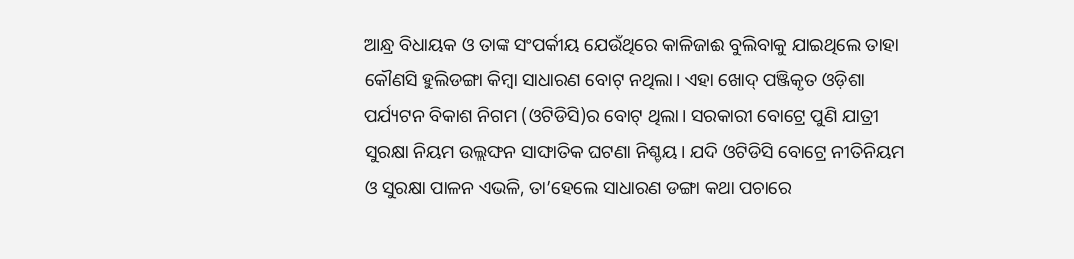ଆନ୍ଧ୍ର ବିଧାୟକ ଓ ତାଙ୍କ ସଂପର୍କୀୟ ଯେଉଁଥିରେ କାଳିଜାଈ ବୁଲିବାକୁ ଯାଇଥିଲେ ତାହା କୌଣସି ହୁଲିଡଙ୍ଗା କିମ୍ବା ସାଧାରଣ ବୋଟ୍ ନଥିଲା। ଏହା ଖୋଦ୍ ପଞ୍ଜିକୃତ ଓଡ଼ିଶା ପର୍ଯ୍ୟଟନ ବିକାଶ ନିଗମ (ଓଟିଡିସି)ର ବୋଟ୍ ଥିଲା। ସରକାରୀ ବୋଟ୍ରେ ପୁଣି ଯାତ୍ରୀ ସୁରକ୍ଷା ନିୟମ ଉଲ୍ଲଙ୍ଘନ ସାଙ୍ଘାତିକ ଘଟଣା ନିଶ୍ଚୟ। ଯଦି ଓଟିଡିସି ବୋଟ୍ରେ ନୀତିନିୟମ ଓ ସୁରକ୍ଷା ପାଳନ ଏଭଳି, ତା’ହେଲେ ସାଧାରଣ ଡଙ୍ଗା କଥା ପଚାରେ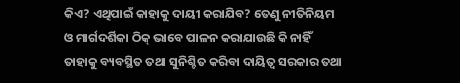କିଏ? ଏଥିପାଇଁ କାହାକୁ ଦାୟୀ କରାଯିବ? ତେଣୁ ନୀତିନିୟମ ଓ ମାର୍ଗଦର୍ଶିକା ଠିକ୍ ଭାବେ ପାଳନ କରାଯାଉଛି କି ନାହିଁ ତାହାକୁ ବ୍ୟବସ୍ଥିତ ତଥା ସୁନିଶ୍ଚିତ କରିବା ଦାୟିତ୍ୱ ସରକାର ତଥା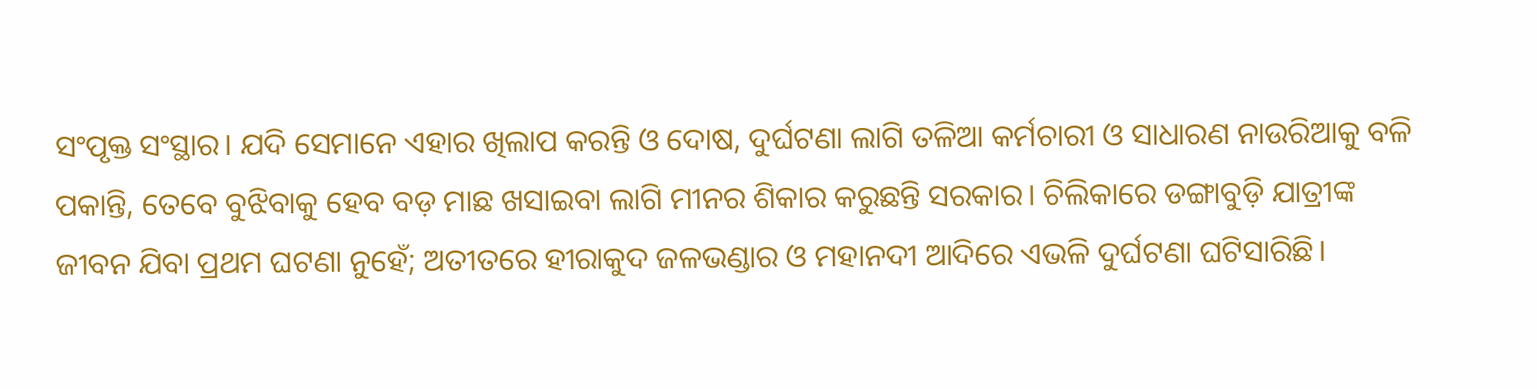ସଂପୃକ୍ତ ସଂସ୍ଥାର। ଯଦି ସେମାନେ ଏହାର ଖିଲାପ କରନ୍ତି ଓ ଦୋଷ, ଦୁର୍ଘଟଣା ଲାଗି ତଳିଆ କର୍ମଚାରୀ ଓ ସାଧାରଣ ନାଉରିଆକୁ ବଳି ପକାନ୍ତି, ତେବେ ବୁଝିବାକୁ ହେବ ବଡ଼ ମାଛ ଖସାଇବା ଲାଗି ମୀନର ଶିକାର କରୁଛନ୍ତି ସରକାର। ଚିଲିକାରେ ଡଙ୍ଗାବୁଡ଼ି ଯାତ୍ରୀଙ୍କ ଜୀବନ ଯିବା ପ୍ରଥମ ଘଟଣା ନୁହେଁ; ଅତୀତରେ ହୀରାକୁଦ ଜଳଭଣ୍ଡାର ଓ ମହାନଦୀ ଆଦିରେ ଏଭଳି ଦୁର୍ଘଟଣା ଘଟିସାରିଛି।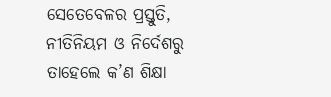ସେତେବେଳର ପ୍ରସ୍ତୁତି, ନୀତିନିୟମ ଓ ନିର୍ଦେଶରୁ ତାହେଲେ କ’ଣ ଶିକ୍ଷା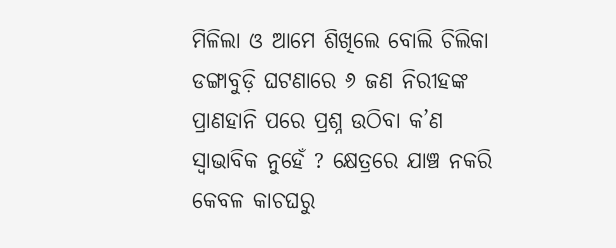ମିଳିଲା ଓ ଆମେ ଶିଖିଲେ ବୋଲି ଚିଲିକା ଡଙ୍ଗାବୁଡ଼ି ଘଟଣାରେ ୬ ଜଣ ନିରୀହଙ୍କ ପ୍ରାଣହାନି ପରେ ପ୍ରଶ୍ନ ଉଠିବା କ’ଣ ସ୍ୱାଭାବିକ ନୁହେଁ ? କ୍ଷେତ୍ରରେ ଯାଞ୍ଚ ନକରି କେବଳ କାଚଘରୁ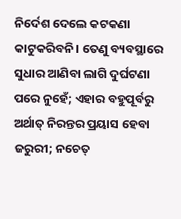ନିର୍ଦେଶ ଦେଲେ କଟକଣା କାଟୁକରିବନି। ତେଣୁ ବ୍ୟବସ୍ଥାରେ ସୁଧାର ଆଣିବା ଲାଗି ଦୁର୍ଘଟଣା ପରେ ନୁହେଁ; ଏହାର ବହୁପୂର୍ବରୁ ଅର୍ଥାତ୍ ନିରନ୍ତର ପ୍ରୟାସ ହେବା ଜରୁରୀ; ନଚେତ୍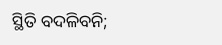ସ୍ଥିତି ବଦଳିବନି;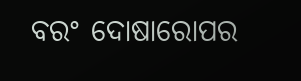ବରଂ ଦୋଷାରୋପର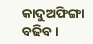କାଦୁଅଫିଙ୍ଗା ବଢିବ।